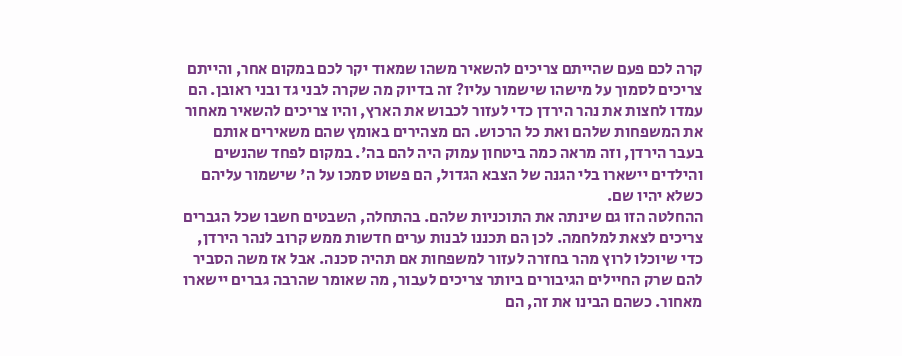קרה לכם פעם שהייתם צריכים להשאיר משהו שמאוד יקר לכם במקום אחר, והייתם צריכים לסמוך על מישהו שישמור עליו? זה בדיוק מה שקרה לבני גד ובני ראובן. הם עמדו לחצות את נהר הירדן כדי לעזור לכבוש את הארץ, והיו צריכים להשאיר מאחור את המשפחות שלהם ואת כל הרכוש. הם מצהירים באומץ שהם משאירים אותם בעבר הירדן, וזה מראה כמה ביטחון עמוק היה להם בה'. במקום לפחד שהנשים והילדים יישארו בלי הגנה של הצבא הגדול, הם פשוט סמכו על ה' שישמור עליהם כשלא יהיו שם.
ההחלטה הזו גם שינתה את התוכניות שלהם. בהתחלה, השבטים חשבו שכל הגברים צריכים לצאת למלחמה. לכן הם תכננו לבנות ערים חדשות ממש קרוב לנהר הירדן, כדי שיוכלו לרוץ מהר בחזרה לעזור למשפחות אם תהיה סכנה. אבל אז משה הסביר להם שרק החיילים הגיבורים ביותר צריכים לעבור, מה שאומר שהרבה גברים יישארו מאחור. כשהם הבינו את זה, הם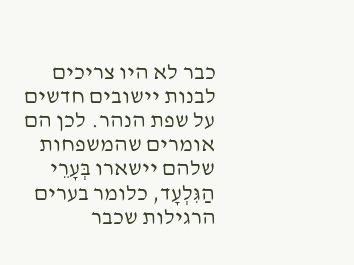כבר לא היו צריכים לבנות יישובים חדשים על שפת הנהר. לכן הם אומרים שהמשפחות שלהם יישארו בְּעָרֵי הַגִּלְעָד, כלומר בערים הרגילות שכבר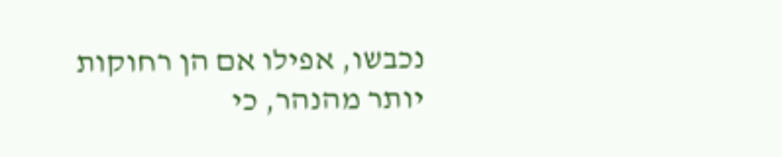נכבשו, אפילו אם הן רחוקות יותר מהנהר, כי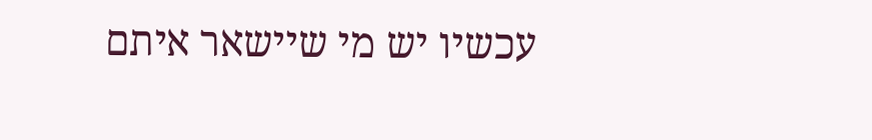עכשיו יש מי שיישאר איתם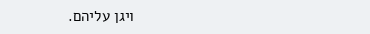ויגן עליהם.